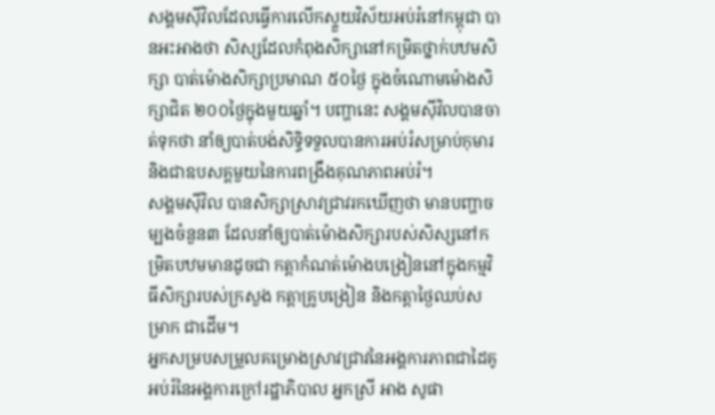សង្គមស៊ីវិលដែលធ្វើការលើកស្ទួយវិស័យអប់រំនៅកម្ពុជា បានអះអាងថា សិស្សដែលកំពុងសិក្សានៅកម្រិតថ្នាក់បឋមសិក្សា បាត់ម៉ោងសិក្សាប្រមាណ ៥០ថ្ងៃ ក្នុងចំណោមម៉ោងសិក្សាជិត ២០០ថ្ងៃក្នុងមួយឆ្នាំ។ បញ្ហានេះ សង្គមស៊ីវិលបានចាត់ទុកថា នាំឲ្យបាត់បង់សិទ្ធិទទួលបានការអប់រំសម្រាប់កុមារ និងជាឧបសគ្គមួយនៃការពង្រឹងគុណភាពអប់រំ។
សង្គមស៊ីវិល បានសិក្សាស្រាវជ្រាវរកឃើញថា មានបញ្ហាចម្បងចំនួន៣ ដែលនាំឲ្យបាត់ម៉ោងសិក្សារបស់សិស្សនៅកម្រិតបឋមមានដូចជា កត្តាកំណត់ម៉ោងបង្រៀននៅក្នុងកម្មវិធីសិក្សារបស់ក្រសួង កត្តាគ្រូបង្រៀន និងកត្តាថ្ងៃឈប់សម្រាក ជាដើម។
អ្នកសម្របសម្រួលគម្រោងស្រាវជ្រាវនៃអង្គការភាពជាដៃគូអប់រំនៃអង្គការក្រៅរដ្ឋាភិបាល អ្នកស្រី អាង សូផា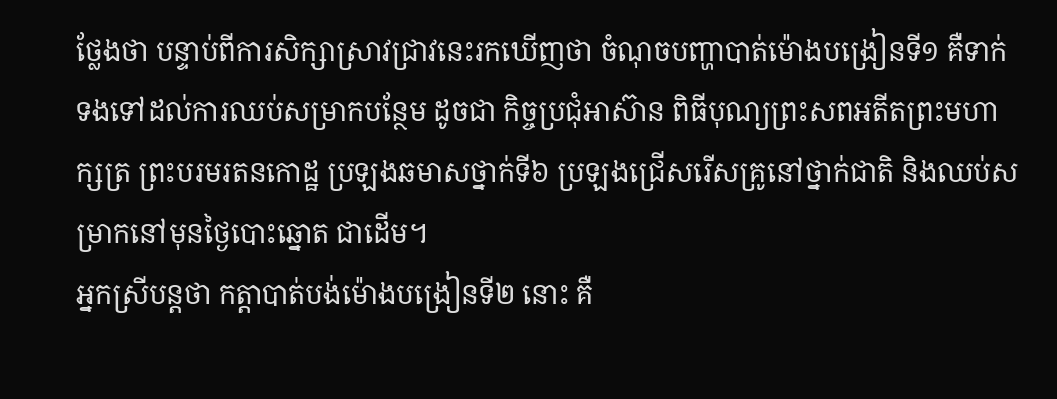ថ្លែងថា បន្ទាប់ពីការសិក្សាស្រាវជ្រាវនេះរកឃើញថា ចំណុចបញ្ហាបាត់ម៉ោងបង្រៀនទី១ គឺទាក់ទងទៅដល់ការឈប់សម្រាកបន្ថែម ដូចជា កិច្ចប្រជុំអាស៊ាន ពិធីបុណ្យព្រះសពអតីតព្រះមហាក្សត្រ ព្រះបរមរតនកោដ្ឋ ប្រឡងឆមាសថ្នាក់ទី៦ ប្រឡងជ្រើសរើសគ្រូនៅថ្នាក់ជាតិ និងឈប់សម្រាកនៅមុនថ្ងៃបោះឆ្នោត ជាដើម។
អ្នកស្រីបន្តថា កត្តាបាត់បង់ម៉ោងបង្រៀនទី២ នោះ គឺ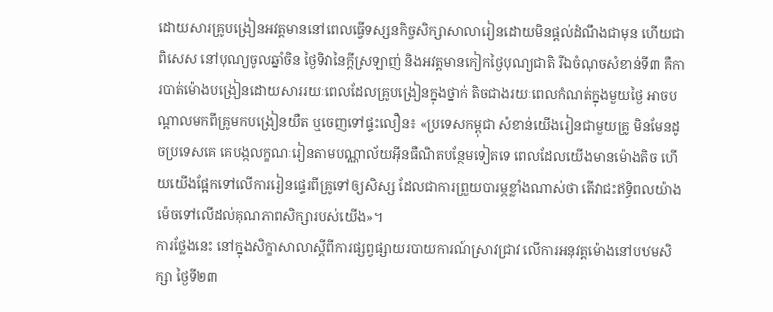ដោយសារគ្រូបង្រៀនអវត្តមាននៅពេលធ្វើទស្សនកិច្ចសិក្សាសាលារៀនដោយមិនផ្ដល់ដំណឹងជាមុន ហើយជាពិសេស នៅបុណ្យចូលឆ្នាំចិន ថ្ងៃទិវានៃក្ដីស្រឡាញ់ និងអវត្តមានកៀកថ្ងៃបុណ្យជាតិ រីឯចំណុចសំខាន់ទី៣ គឺការបាត់ម៉ោងបង្រៀនដោយសាររយៈពេលដែលគ្រូបង្រៀនក្នុងថ្នាក់ តិចជាងរយៈពេលកំណត់ក្នុងមួយថ្ងៃ អាចបណ្ដាលមកពីគ្រូមកបង្រៀនយឺត ឬចេញទៅផ្ទះលឿន៖ «ប្រទេសកម្ពុជា សំខាន់យើងរៀនជាមួយគ្រូ មិនមែនដូចប្រទេសគេ គេបង្កលក្ខណៈរៀនតាមបណ្ណាល័យអ៊ីនធឺណិតបន្ថែមទៀតទេ ពេលដែលយើងមានម៉ោងតិច ហើយយើងផ្អែកទៅលើការរៀនផ្ទេរពីគ្រូទៅឲ្យសិស្ស ដែលជាការព្រួយបារម្ភខ្លាំងណាស់ថា តើវាជះឥទ្ធិពលយ៉ាងម៉េចទៅលើដល់គុណភាពសិក្សារបស់យើង»។
ការថ្លែងនេះ នៅក្នុងសិក្ខាសាលាស្ដីពីការផ្សព្វផ្សាយរបាយការណ៍ស្រាវជ្រាវ លើការអនុវត្តម៉ោងនៅបឋមសិក្សា ថ្ងៃទី២៣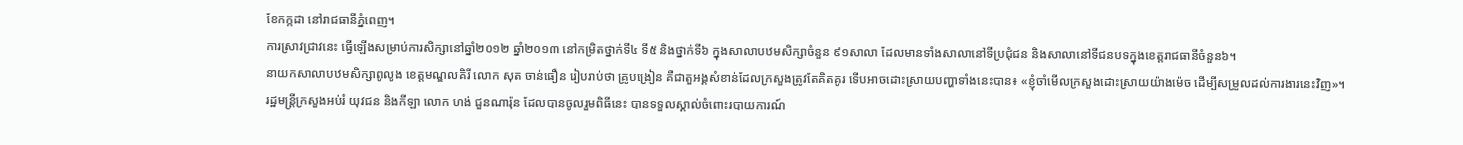ខែកក្កដា នៅរាជធានីភ្នំពេញ។
ការស្រាវជ្រាវនេះ ធ្វើឡើងសម្រាប់ការសិក្សានៅឆ្នាំ២០១២ ឆ្នាំ២០១៣ នៅកម្រិតថ្នាក់ទី៤ ទី៥ និងថ្នាក់ទី៦ ក្នុងសាលាបឋមសិក្សាចំនួន ៩១សាលា ដែលមានទាំងសាលានៅទីប្រជុំជន និងសាលានៅទីជនបទក្នុងខេត្តរាជធានីចំនួន៦។
នាយកសាលាបឋមសិក្សាពូលូង ខេត្តមណ្ឌលគិរី លោក សុត ចាន់ធឿន រៀបរាប់ថា គ្រូបង្រៀន គឺជាតួអង្គសំខាន់ដែលក្រសួងត្រូវតែគិតគូរ ទើបអាចដោះស្រាយបញ្ហាទាំងនេះបាន៖ «ខ្ញុំចាំមើលក្រសួងដោះស្រាយយ៉ាងម៉េច ដើម្បីសម្រួលដល់ការងារនេះវិញ»។
រដ្ឋមន្ត្រីក្រសួងអប់រំ យុវជន និងកីឡា លោក ហង់ ជួនណារ៉ុន ដែលបានចូលរួមពិធីនេះ បានទទួលស្គាល់ចំពោះរបាយការណ៍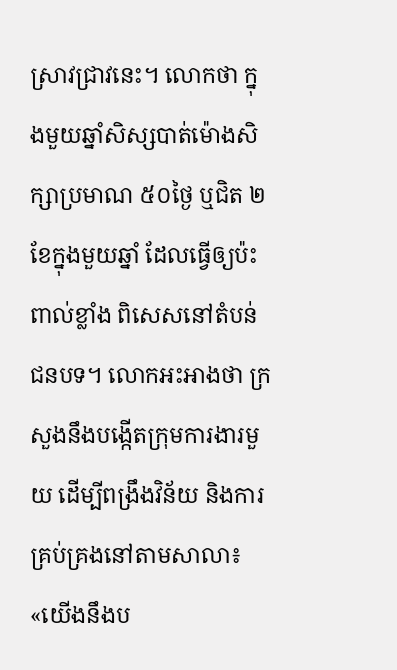ស្រាវជ្រាវនេះ។ លោកថា ក្នុងមួយឆ្នាំសិស្សបាត់ម៉ោងសិក្សាប្រមាណ ៥០ថ្ងៃ ឬជិត ២ខែក្នុងមួយឆ្នាំ ដែលធ្វើឲ្យប៉ះពាល់ខ្លាំង ពិសេសនៅតំបន់ជនបទ។ លោកអះអាងថា ក្រសួងនឹងបង្កើតក្រុមការងារមួយ ដើម្បីពង្រឹងវិន័យ និងការគ្រប់គ្រងនៅតាមសាលា៖ «យើងនឹងប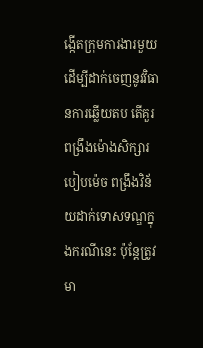ង្កើតក្រុមការងារមួយ ដើម្បីដាក់ចេញនូវវិធានការឆ្លើយតប តើគួរពង្រឹងម៉ោងសិក្សារបៀបម៉េច ពង្រឹងវិន័យដាក់ទោសទណ្ឌក្នុងករណីនេះ ប៉ុន្តែត្រូវមា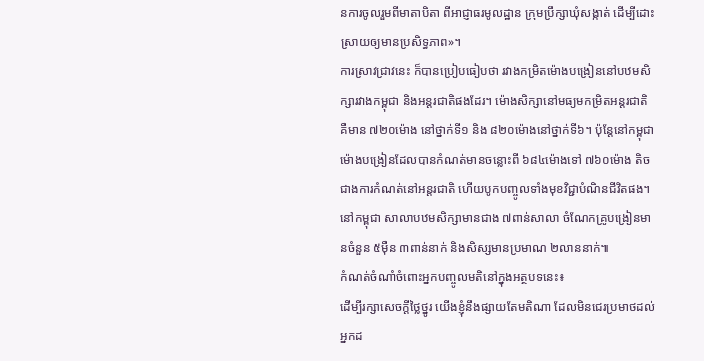នការចូលរួមពីមាតាបិតា ពីអាជ្ញាធរមូលដ្ឋាន ក្រុមប្រឹក្សាឃុំសង្កាត់ ដើម្បីដោះស្រាយឲ្យមានប្រសិទ្ធភាព»។
ការស្រាវជ្រាវនេះ ក៏បានប្រៀបធៀបថា រវាងកម្រិតម៉ោងបង្រៀននៅបឋមសិក្សារវាងកម្ពុជា និងអន្តរជាតិផងដែរ។ ម៉ោងសិក្សានៅមធ្យមកម្រិតអន្តរជាតិ គឺមាន ៧២០ម៉ោង នៅថ្នាក់ទី១ និង ៨២០ម៉ោងនៅថ្នាក់ទី៦។ ប៉ុន្តែនៅកម្ពុជា ម៉ោងបង្រៀនដែលបានកំណត់មានចន្លោះពី ៦៨៤ម៉ោងទៅ ៧៦០ម៉ោង តិចជាងការកំណត់នៅអន្តរជាតិ ហើយបូកបញ្ចូលទាំងមុខវិជ្ជាបំណិនជីវិតផង។
នៅកម្ពុជា សាលាបឋមសិក្សាមានជាង ៧ពាន់សាលា ចំណែកគ្រូបង្រៀនមានចំនួន ៥ម៉ឺន ៣ពាន់នាក់ និងសិស្សមានប្រមាណ ២លាននាក់៕
កំណត់ចំណាំចំពោះអ្នកបញ្ចូលមតិនៅក្នុងអត្ថបទនេះ៖
ដើម្បីរក្សាសេចក្ដីថ្លៃថ្នូរ យើងខ្ញុំនឹងផ្សាយតែមតិណា ដែលមិនជេរប្រមាថដល់អ្នកដ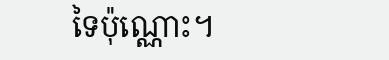ទៃប៉ុណ្ណោះ។